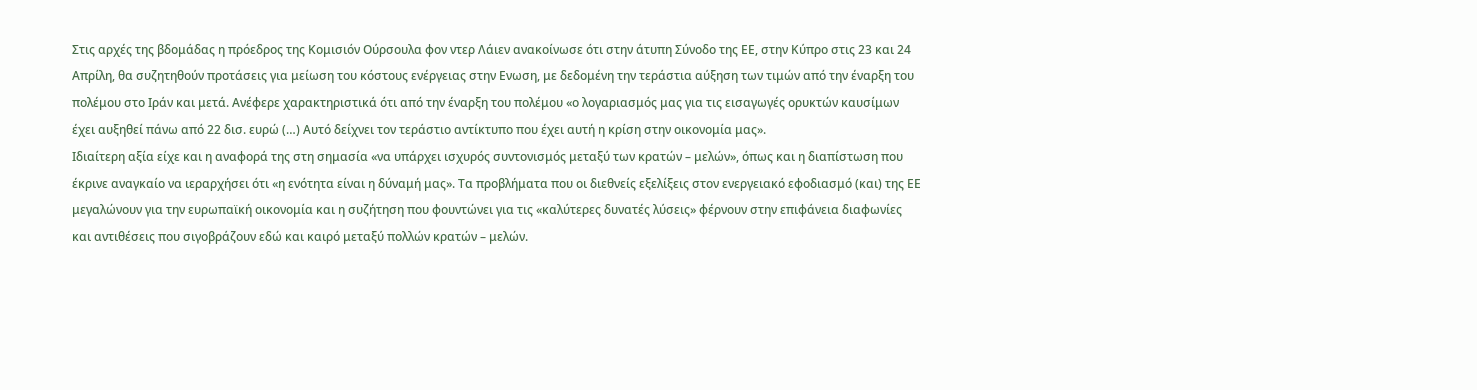Στις αρχές της βδομάδας η πρόεδρος της Κομισιόν Ούρσουλα φον ντερ Λάιεν ανακοίνωσε ότι στην άτυπη Σύνοδο της ΕΕ, στην Κύπρο στις 23 και 24 Απρίλη, θα συζητηθούν προτάσεις για μείωση του κόστους ενέργειας στην Ενωση, με δεδομένη την τεράστια αύξηση των τιμών από την έναρξη του πολέμου στο Ιράν και μετά. Ανέφερε χαρακτηριστικά ότι από την έναρξη του πολέμου «ο λογαριασμός μας για τις εισαγωγές ορυκτών καυσίμων έχει αυξηθεί πάνω από 22 δισ. ευρώ (…) Αυτό δείχνει τον τεράστιο αντίκτυπο που έχει αυτή η κρίση στην οικονομία μας».
Ιδιαίτερη αξία είχε και η αναφορά της στη σημασία «να υπάρχει ισχυρός συντονισμός μεταξύ των κρατών – μελών», όπως και η διαπίστωση που έκρινε αναγκαίο να ιεραρχήσει ότι «η ενότητα είναι η δύναμή μας». Τα προβλήματα που οι διεθνείς εξελίξεις στον ενεργειακό εφοδιασμό (και) της ΕΕ μεγαλώνουν για την ευρωπαϊκή οικονομία και η συζήτηση που φουντώνει για τις «καλύτερες δυνατές λύσεις» φέρνουν στην επιφάνεια διαφωνίες και αντιθέσεις που σιγοβράζουν εδώ και καιρό μεταξύ πολλών κρατών – μελών.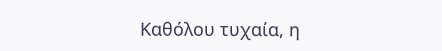Καθόλου τυχαία, η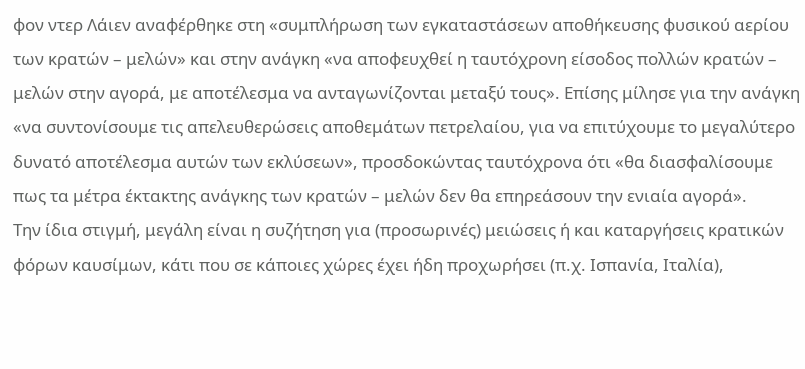φον ντερ Λάιεν αναφέρθηκε στη «συμπλήρωση των εγκαταστάσεων αποθήκευσης φυσικού αερίου των κρατών – μελών» και στην ανάγκη «να αποφευχθεί η ταυτόχρονη είσοδος πολλών κρατών – μελών στην αγορά, με αποτέλεσμα να ανταγωνίζονται μεταξύ τους». Επίσης μίλησε για την ανάγκη «να συντονίσουμε τις απελευθερώσεις αποθεμάτων πετρελαίου, για να επιτύχουμε το μεγαλύτερο δυνατό αποτέλεσμα αυτών των εκλύσεων», προσδοκώντας ταυτόχρονα ότι «θα διασφαλίσουμε πως τα μέτρα έκτακτης ανάγκης των κρατών – μελών δεν θα επηρεάσουν την ενιαία αγορά».
Την ίδια στιγμή, μεγάλη είναι η συζήτηση για (προσωρινές) μειώσεις ή και καταργήσεις κρατικών φόρων καυσίμων, κάτι που σε κάποιες χώρες έχει ήδη προχωρήσει (π.χ. Ισπανία, Ιταλία),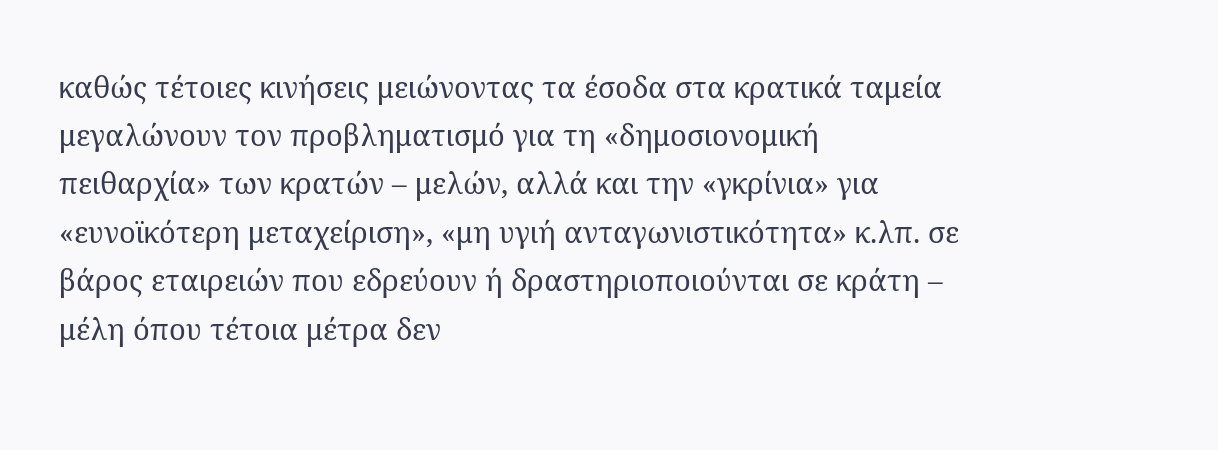καθώς τέτοιες κινήσεις μειώνοντας τα έσοδα στα κρατικά ταμεία μεγαλώνουν τον προβληματισμό για τη «δημοσιονομική πειθαρχία» των κρατών – μελών, αλλά και την «γκρίνια» για «ευνοϊκότερη μεταχείριση», «μη υγιή ανταγωνιστικότητα» κ.λπ. σε βάρος εταιρειών που εδρεύουν ή δραστηριοποιούνται σε κράτη – μέλη όπου τέτοια μέτρα δεν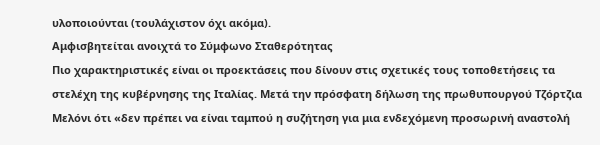υλοποιούνται (τουλάχιστον όχι ακόμα).
Αμφισβητείται ανοιχτά το Σύμφωνο Σταθερότητας
Πιο χαρακτηριστικές είναι οι προεκτάσεις που δίνουν στις σχετικές τους τοποθετήσεις τα στελέχη της κυβέρνησης της Ιταλίας. Μετά την πρόσφατη δήλωση της πρωθυπουργού Τζόρτζια Μελόνι ότι «δεν πρέπει να είναι ταμπού η συζήτηση για μια ενδεχόμενη προσωρινή αναστολή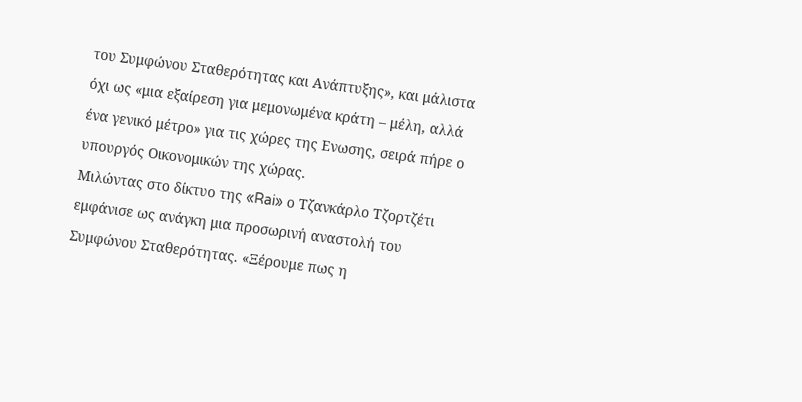του Συμφώνου Σταθερότητας και Ανάπτυξης», και μάλιστα όχι ως «μια εξαίρεση για μεμονωμένα κράτη – μέλη, αλλά ένα γενικό μέτρο» για τις χώρες της Ενωσης, σειρά πήρε ο υπουργός Οικονομικών της χώρας.
Μιλώντας στο δίκτυο της «Rai» ο Τζανκάρλο Τζορτζέτι εμφάνισε ως ανάγκη μια προσωρινή αναστολή του Συμφώνου Σταθερότητας. «Ξέρουμε πως η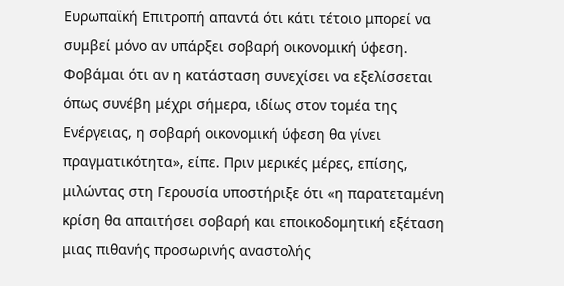Ευρωπαϊκή Επιτροπή απαντά ότι κάτι τέτοιο μπορεί να συμβεί μόνο αν υπάρξει σοβαρή οικονομική ύφεση. Φοβάμαι ότι αν η κατάσταση συνεχίσει να εξελίσσεται όπως συνέβη μέχρι σήμερα, ιδίως στον τομέα της Ενέργειας, η σοβαρή οικονομική ύφεση θα γίνει πραγματικότητα», είπε. Πριν μερικές μέρες, επίσης, μιλώντας στη Γερουσία υποστήριξε ότι «η παρατεταμένη κρίση θα απαιτήσει σοβαρή και εποικοδομητική εξέταση μιας πιθανής προσωρινής αναστολής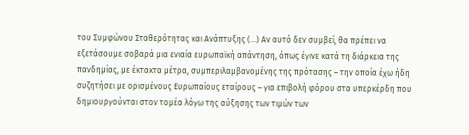του Συμφώνου Σταθερότητας και Ανάπτυξης (…) Αν αυτό δεν συμβεί, θα πρέπει να εξετάσουμε σοβαρά μια ενιαία ευρωπαϊκή απάντηση, όπως έγινε κατά τη διάρκεια της πανδημίας, με έκτακτα μέτρα, συμπεριλαμβανομένης της πρότασης – την οποία έχω ήδη συζητήσει με ορισμένους Ευρωπαίους εταίρους – για επιβολή φόρου στα υπερκέρδη που δημιουργούνται στον τομέα λόγω της αύξησης των τιμών των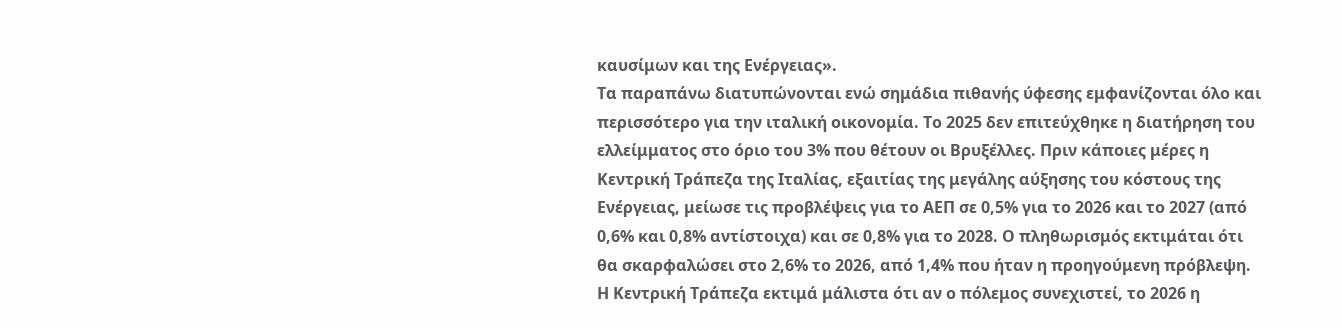καυσίμων και της Ενέργειας».
Τα παραπάνω διατυπώνονται ενώ σημάδια πιθανής ύφεσης εμφανίζονται όλο και περισσότερο για την ιταλική οικονομία. Το 2025 δεν επιτεύχθηκε η διατήρηση του ελλείμματος στο όριο του 3% που θέτουν οι Βρυξέλλες. Πριν κάποιες μέρες η Κεντρική Τράπεζα της Ιταλίας, εξαιτίας της μεγάλης αύξησης του κόστους της Ενέργειας, μείωσε τις προβλέψεις για το ΑΕΠ σε 0,5% για το 2026 και το 2027 (από 0,6% και 0,8% αντίστοιχα) και σε 0,8% για το 2028. Ο πληθωρισμός εκτιμάται ότι θα σκαρφαλώσει στο 2,6% το 2026, από 1,4% που ήταν η προηγούμενη πρόβλεψη. Η Κεντρική Τράπεζα εκτιμά μάλιστα ότι αν ο πόλεμος συνεχιστεί, το 2026 η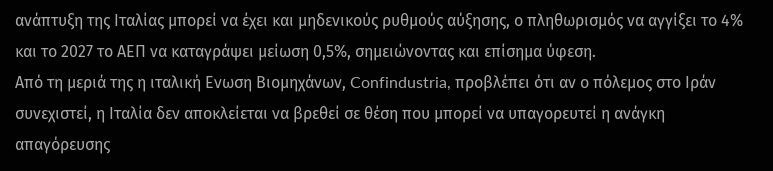ανάπτυξη της Ιταλίας μπορεί να έχει και μηδενικούς ρυθμούς αύξησης, ο πληθωρισμός να αγγίξει το 4% και το 2027 το ΑΕΠ να καταγράψει μείωση 0,5%, σημειώνοντας και επίσημα ύφεση.
Από τη μεριά της η ιταλική Ενωση Βιομηχάνων, Confindustria, προβλέπει ότι αν ο πόλεμος στο Ιράν συνεχιστεί, η Ιταλία δεν αποκλείεται να βρεθεί σε θέση που μπορεί να υπαγορευτεί η ανάγκη απαγόρευσης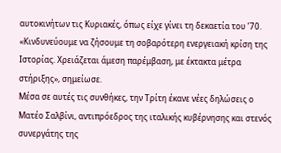αυτοκινήτων τις Κυριακές, όπως είχε γίνει τη δεκαετία του ’70. «Κινδυνεύουμε να ζήσουμε τη σοβαρότερη ενεργειακή κρίση της Ιστορίας. Χρειάζεται άμεση παρέμβαση, με έκτακτα μέτρα στήριξης», σημείωσε.
Μέσα σε αυτές τις συνθήκες, την Τρίτη έκανε νέες δηλώσεις ο Ματέο Σαλβίνι, αντιπρόεδρος της ιταλικής κυβέρνησης και στενός συνεργάτης της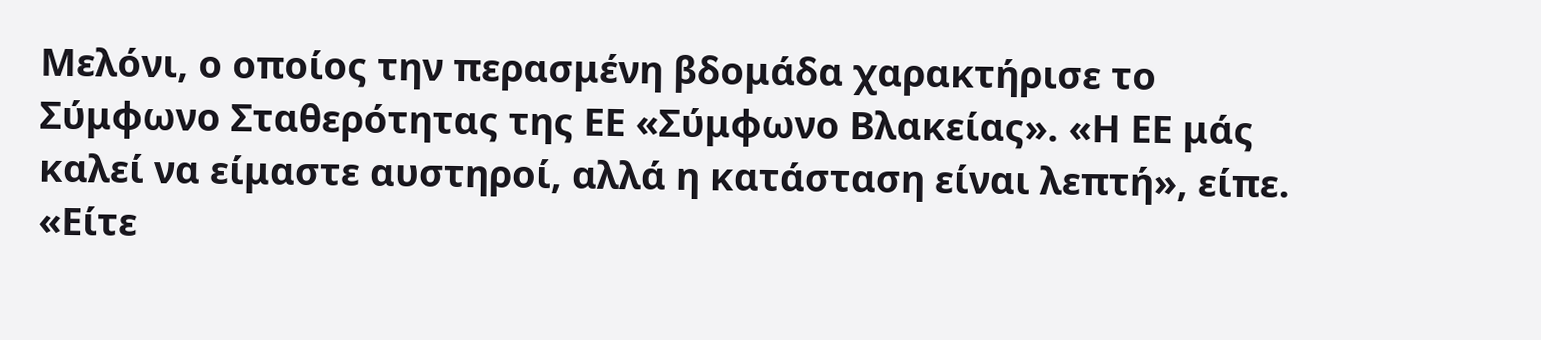Μελόνι, ο οποίος την περασμένη βδομάδα χαρακτήρισε το Σύμφωνο Σταθερότητας της ΕΕ «Σύμφωνο Βλακείας». «Η ΕΕ μάς καλεί να είμαστε αυστηροί, αλλά η κατάσταση είναι λεπτή», είπε. «Είτε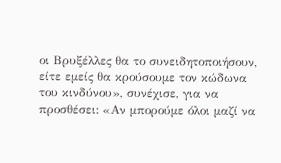οι Βρυξέλλες θα το συνειδητοποιήσουν, είτε εμείς θα κρούσουμε τον κώδωνα του κινδύνου», συνέχισε, για να προσθέσει: «Αν μπορούμε όλοι μαζί να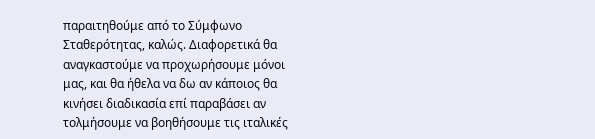παραιτηθούμε από το Σύμφωνο Σταθερότητας, καλώς. Διαφορετικά θα αναγκαστούμε να προχωρήσουμε μόνοι μας, και θα ήθελα να δω αν κάποιος θα κινήσει διαδικασία επί παραβάσει αν τολμήσουμε να βοηθήσουμε τις ιταλικές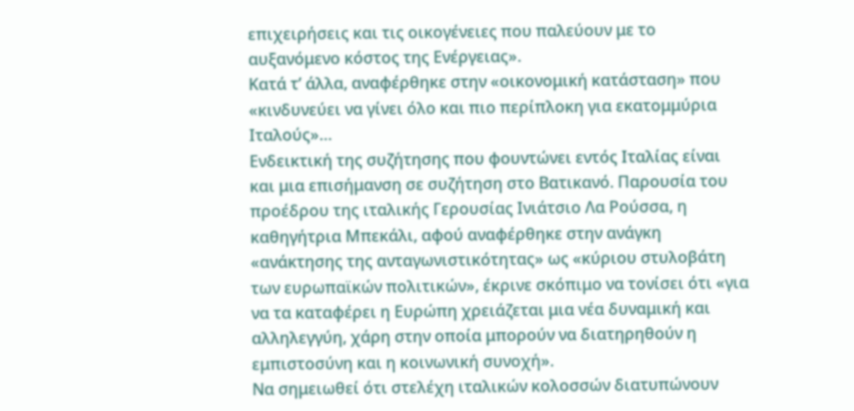επιχειρήσεις και τις οικογένειες που παλεύουν με το αυξανόμενο κόστος της Ενέργειας».
Κατά τ’ άλλα, αναφέρθηκε στην «οικονομική κατάσταση» που «κινδυνεύει να γίνει όλο και πιο περίπλοκη για εκατομμύρια Ιταλούς»…
Ενδεικτική της συζήτησης που φουντώνει εντός Ιταλίας είναι και μια επισήμανση σε συζήτηση στο Βατικανό. Παρουσία του προέδρου της ιταλικής Γερουσίας Ινιάτσιο Λα Ρούσσα, η καθηγήτρια Μπεκάλι, αφού αναφέρθηκε στην ανάγκη «ανάκτησης της ανταγωνιστικότητας» ως «κύριου στυλοβάτη των ευρωπαϊκών πολιτικών», έκρινε σκόπιμο να τονίσει ότι «για να τα καταφέρει η Ευρώπη χρειάζεται μια νέα δυναμική και αλληλεγγύη, χάρη στην οποία μπορούν να διατηρηθούν η εμπιστοσύνη και η κοινωνική συνοχή».
Να σημειωθεί ότι στελέχη ιταλικών κολοσσών διατυπώνουν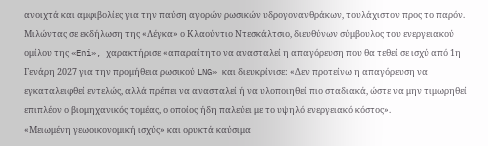ανοιχτά και αμφιβολίες για την παύση αγορών ρωσικών υδρογονανθράκων, τουλάχιστον προς το παρόν. Μιλώντας σε εκδήλωση της «Λέγκα» ο Κλαούντιο Ντεσκάλτσιο, διευθύνων σύμβουλος του ενεργειακού ομίλου της «Eni», χαρακτήρισε «απαραίτητο να ανασταλεί η απαγόρευση που θα τεθεί σε ισχύ από 1η Γενάρη 2027 για την προμήθεια ρωσικού LNG» και διευκρίνισε: «Δεν προτείνω η απαγόρευση να εγκαταλειφθεί εντελώς, αλλά πρέπει να ανασταλεί ή να υλοποιηθεί πιο σταδιακά, ώστε να μην τιμωρηθεί επιπλέον ο βιομηχανικός τομέας, ο οποίος ήδη παλεύει με το υψηλό ενεργειακό κόστος».
«Μειωμένη γεωοικονομική ισχύς» και ορυκτά καύσιμα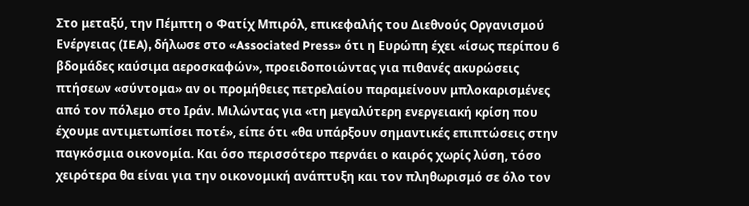Στο μεταξύ, την Πέμπτη ο Φατίχ Μπιρόλ, επικεφαλής του Διεθνούς Οργανισμού Ενέργειας (IEA), δήλωσε στο «Associated Press» ότι η Ευρώπη έχει «ίσως περίπου 6 βδομάδες καύσιμα αεροσκαφών», προειδοποιώντας για πιθανές ακυρώσεις πτήσεων «σύντομα» αν οι προμήθειες πετρελαίου παραμείνουν μπλοκαρισμένες από τον πόλεμο στο Ιράν. Μιλώντας για «τη μεγαλύτερη ενεργειακή κρίση που έχουμε αντιμετωπίσει ποτέ», είπε ότι «θα υπάρξουν σημαντικές επιπτώσεις στην παγκόσμια οικονομία. Και όσο περισσότερο περνάει ο καιρός χωρίς λύση, τόσο χειρότερα θα είναι για την οικονομική ανάπτυξη και τον πληθωρισμό σε όλο τον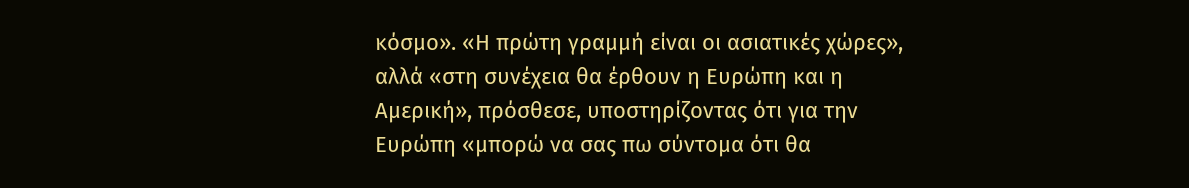κόσμο». «Η πρώτη γραμμή είναι οι ασιατικές χώρες», αλλά «στη συνέχεια θα έρθουν η Ευρώπη και η Αμερική», πρόσθεσε, υποστηρίζοντας ότι για την Ευρώπη «μπορώ να σας πω σύντομα ότι θα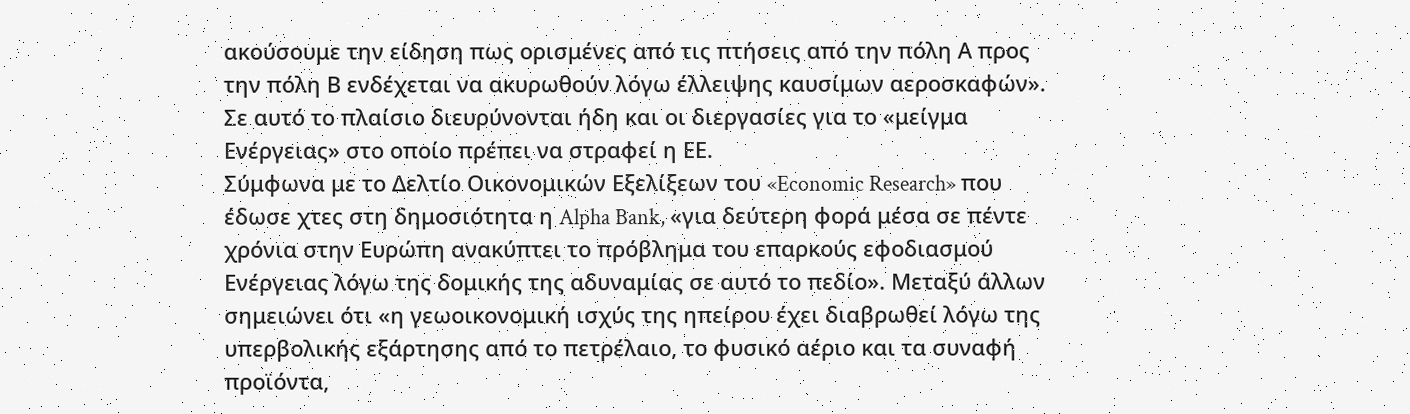ακούσουμε την είδηση πως ορισμένες από τις πτήσεις από την πόλη Α προς την πόλη Β ενδέχεται να ακυρωθούν λόγω έλλειψης καυσίμων αεροσκαφών».
Σε αυτό το πλαίσιο διευρύνονται ήδη και οι διεργασίες για το «μείγμα Ενέργειας» στο οποίο πρέπει να στραφεί η ΕΕ.
Σύμφωνα με το Δελτίο Οικονομικών Εξελίξεων του «Economic Research» που έδωσε χτες στη δημοσιότητα η Alpha Bank, «για δεύτερη φορά μέσα σε πέντε χρόνια στην Ευρώπη ανακύπτει το πρόβλημα του επαρκούς εφοδιασμού Ενέργειας λόγω της δομικής της αδυναμίας σε αυτό το πεδίο». Μεταξύ άλλων σημειώνει ότι «η γεωοικονομική ισχύς της ηπείρου έχει διαβρωθεί λόγω της υπερβολικής εξάρτησης από το πετρέλαιο, το φυσικό αέριο και τα συναφή προϊόντα,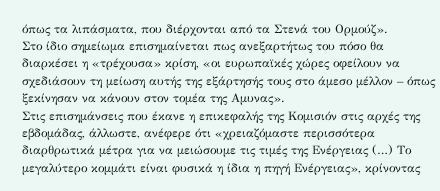όπως τα λιπάσματα, που διέρχονται από τα Στενά του Ορμούζ».
Στο ίδιο σημείωμα επισημαίνεται πως ανεξαρτήτως του πόσο θα διαρκέσει η «τρέχουσα» κρίση, «οι ευρωπαϊκές χώρες οφείλουν να σχεδιάσουν τη μείωση αυτής της εξάρτησής τους στο άμεσο μέλλον – όπως ξεκίνησαν να κάνουν στον τομέα της Αμυνας».
Στις επισημάνσεις που έκανε η επικεφαλής της Κομισιόν στις αρχές της εβδομάδας, άλλωστε, ανέφερε ότι «χρειαζόμαστε περισσότερα διαρθρωτικά μέτρα για να μειώσουμε τις τιμές της Ενέργειας (…) Το μεγαλύτερο κομμάτι είναι φυσικά η ίδια η πηγή Ενέργειας», κρίνοντας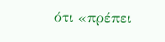ότι «πρέπει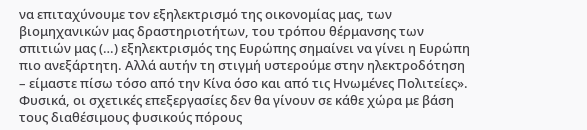να επιταχύνουμε τον εξηλεκτρισμό της οικονομίας μας, των βιομηχανικών μας δραστηριοτήτων, του τρόπου θέρμανσης των σπιτιών μας (…) εξηλεκτρισμός της Ευρώπης σημαίνει να γίνει η Ευρώπη πιο ανεξάρτητη. Αλλά αυτήν τη στιγμή υστερούμε στην ηλεκτροδότηση – είμαστε πίσω τόσο από την Κίνα όσο και από τις Ηνωμένες Πολιτείες».
Φυσικά, οι σχετικές επεξεργασίες δεν θα γίνουν σε κάθε χώρα με βάση τους διαθέσιμους φυσικούς πόρους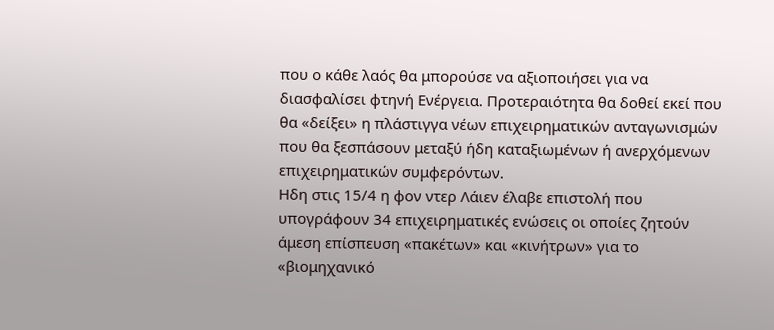που ο κάθε λαός θα μπορούσε να αξιοποιήσει για να διασφαλίσει φτηνή Ενέργεια. Προτεραιότητα θα δοθεί εκεί που θα «δείξει» η πλάστιγγα νέων επιχειρηματικών ανταγωνισμών που θα ξεσπάσουν μεταξύ ήδη καταξιωμένων ή ανερχόμενων επιχειρηματικών συμφερόντων.
Ηδη στις 15/4 η φον ντερ Λάιεν έλαβε επιστολή που υπογράφουν 34 επιχειρηματικές ενώσεις οι οποίες ζητούν άμεση επίσπευση «πακέτων» και «κινήτρων» για το «βιομηχανικό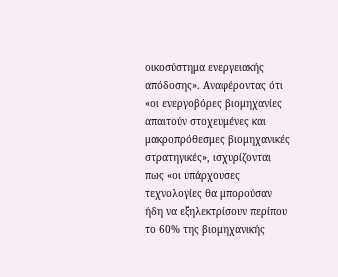οικοσύστημα ενεργειακής απόδοσης». Αναφέροντας ότι «οι ενεργοβόρες βιομηχανίες απαιτούν στοχευμένες και μακροπρόθεσμες βιομηχανικές στρατηγικές», ισχυρίζονται πως «οι υπάρχουσες τεχνολογίες θα μπορούσαν ήδη να εξηλεκτρίσουν περίπου το 60% της βιομηχανικής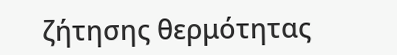ζήτησης θερμότητας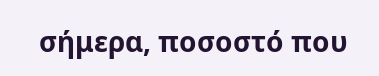σήμερα, ποσοστό που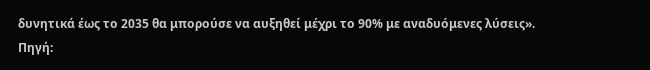δυνητικά έως το 2035 θα μπορούσε να αυξηθεί μέχρι το 90% με αναδυόμενες λύσεις».
Πηγή: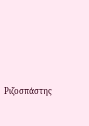Ριζοσπάστης